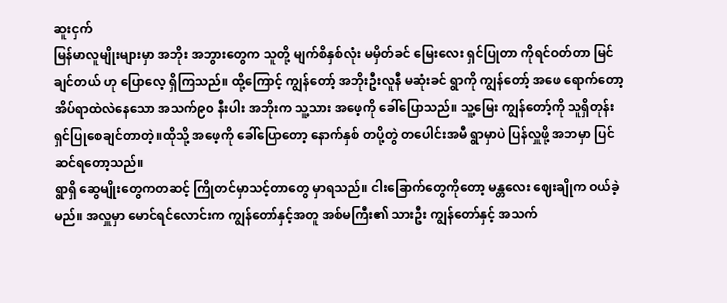ဆူးငှက်
မြန်မာလူမျိုးများမှာ အဘိုး အဘွားတွေက သူတို့ မျက်စိနှစ်လုံး မမှိတ်ခင် မြေးလေး ရှင်ပြုတာ ကိုရင်ဝတ်တာ မြင်ချင်တယ် ဟု ပြောလေ့ ရှိကြသည်။ ထို့ကြောင့် ကျွန်တော့် အဘိုးဦးလူနီ မဆုံးခင် ရွာကို ကျွန်တော့် အဖေ ရောက်တော့ အိပ်ရာထဲလဲနေသော အသက်၉၀ နီးပါး အဘိုးက သူ့သား အဖေ့ကို ခေါ်ပြောသည်။ သူ့မြေး ကျွန်တော့်ကို သူရှိတုန်း ရှင်ပြုစေချင်တာတဲ့။ထိုသို့ အဖေ့ကို ခေါ်ပြောတော့ နောက်နှစ် တပို့တွဲ တပေါင်းအမီ ရွာမှာပဲ ပြန်လှူဖို့ အဘမှာ ပြင်ဆင်ရတော့သည်။
ရွာရှိ ဆွေမျိုးတွေကတဆင့် ကြိုတင်မှာသင့်တာတွေ မှာရသည်။ ငါးခြောက်တွေကိုတော့ မန္တလေး ဈေးချိုက ဝယ်ခဲ့မည်။ အလှူမှာ မောင်ရင်လောင်းက ကျွန်တော်နှင့်အတူ အစ်မကြီး၏ သားဦး ကျွန်တော်နှင့် အသက်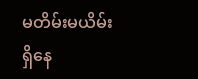မတိမ်းမယိမ်း ရှိနေ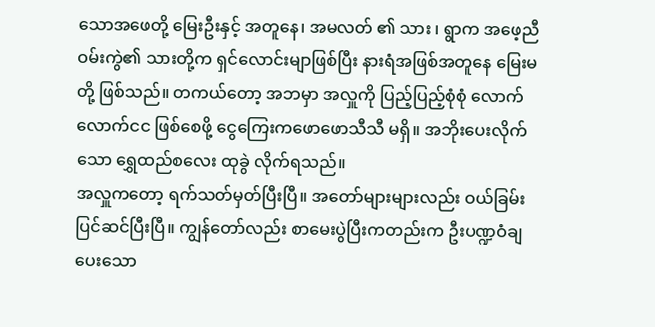သောအဖေတို့ မြေးဦးနှင့် အတူနေ၊ အမလတ် ၏ သား ၊ ရွာက အဖေ့ညီ ဝမ်းကွဲ၏ သားတို့က ရှင်လောင်းမျာဖြစ်ပြီး နားရံအဖြစ်အတူနေ မြေးမ တို့ ဖြစ်သည်။ တကယ်တော့ အဘမှာ အလှူကို ပြည့်ပြည့်စုံစုံ လောက်လောက်ငင ဖြစ်စေဖို့ ငွေကြေးကဖောဖောသီသီ မရှိ။ အဘိုးပေးလိုက်သော ရွှေထည်စလေး ထုခွဲ လိုက်ရသည်။
အလှူကတော့ ရက်သတ်မှတ်ပြီးပြီ။ အတော်များများလည်း ဝယ်ခြမ်းပြင်ဆင်ပြီးပြီ။ ကျွန်တော်လည်း စာမေးပွဲပြီးကတည်းက ဦးပဏ္ဍဝံချပေးသော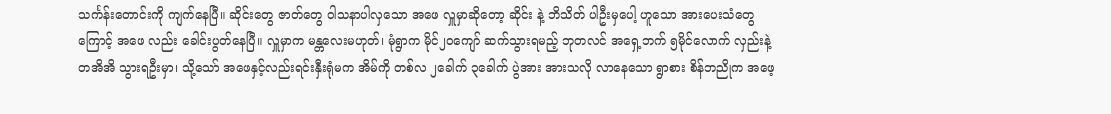သင်္ကန်းတောင်းကို ကျက်နေပြီ။ ဆိုင်းတွေ ဇာတ်တွေ ဝါသနာပါလှသော အဖေ လှူမှာဆိုတော့ ဆိုင်း နဲ့ ဘိသိတ် ပါဦးမှပေါ့ ဟူသော အားပေးသံတွေကြောင့် အဖေ လည်း ခေါင်းပွတ်နေပြီ။ လှူမှာက မန္တလေးမဟုတ်၊ မုံရွာက မိုင်၂၀ကျော် ဆက်သွားရမည့် ဘုတလင် အရှေ့ဘက် ၅မိုင်လောက် လှည်းနဲ့ တအိအိ သွားရဦးမှာ၊ သို့သော် အဖေနှင့်လည်းရင်းနှီးရုံမက အိမ်ကို တစ်လ ၂ခေါက် ၃ခေါက် ပွဲအား အားသလို လာနေသော ရွာစား စိန်ဘညိုက အဖေ့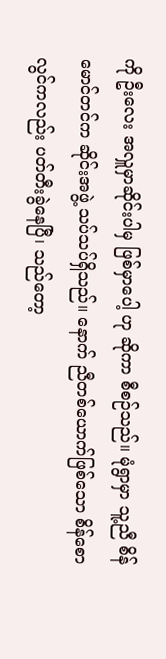ကို ဦးလေး အလှူမှာဆိုင်းပါမှ ဖြစ်မှာပေါ့ ဟု ဆိုကာ စီစဉ်သည်။ မုံရွာမှာ သူ့ညီ စိန်မောင်တင်က ဆိုင်းအဖွဲ့ သပ်သပ်ရှိသည်။ နောက် ညီတစ်ယောက်ဖြစ်သော စိန်စောလွင်ကလည်း ပတ်တီးခွဲနေပြီ၊ သည်တော့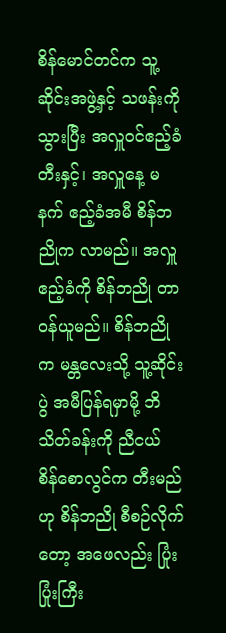စိန်မောင်တင်က သူ့ဆိုင်းအဖွဲ့နှင့် သဖန်းကို သွားပြီး အလှူဝင်ဧည့်ခံတီးနှင့်၊ အလှူနေ့ မနက် ဧည့်ခံအမီ စိန်ဘညိုက လာမည်။ အလှူဧည့်ခံကို စိန်ဘညို တာဝန်ယူမည်။ စိန်ဘညိုက မန္တလေးသို့ သူ့ဆိုင်းပွဲ အမီပြန်ရမှာမို့ ဘိသိတ်ခန်းကို ညီငယ် စိန်စောလွင်က တီးမည်ဟု စိန်ဘညို စီစဉ်လိုက်တော့ အဖေလည်း ပြုံးပြုံးကြီး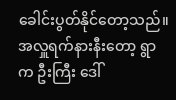ခေါင်းပွတ်နိုင်တော့သည်။
အလှူရက်နားနီးတော့ ရွာက ဦးကြီး ဒေါ်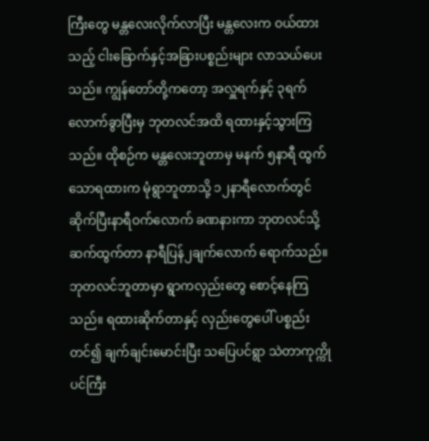ကြီးတွေ မန္တလေးလိုက်လာပြီး မန္တလေးက ဝယ်ထားသည့် ငါးခြောက်နှင့်အခြားပစ္စည်းများ လာသယ်ပေးသည်။ ကျွန်တော်တို့ကတော့ အလှူရက်နှင့် ၃ရက်လောက်ခွာပြီးမှ ဘုတလင်အထိ ရထားနှင့်သွားကြသည်။ ထိုစဉ်က မန္တလေးဘူတာမှ မနက် ၅နာရီ ထွက်သောရထားက မုံရွာဘူတာသို့ ၁၂နာရီလောက်တွင်ဆိုက်ပြီးနာရီဝက်လောက် ခဏနားကာ ဘုတလင်သို့ ဆက်ထွက်တာ နာရီပြန်၂ချက်လောက် ရောက်သည်။ ဘုတလင်ဘူတာမှာ ရွာကလှည်းတွေ စောင့်နေကြသည်။ ရထားဆိုက်တာနှင့် လှည်းတွေပေါ် ပစ္စည်းတင်၍ ချက်ချင်းမောင်းပြီး သပြေပင်ရွာ သဲတာကုက္ကိုပင်ကြီး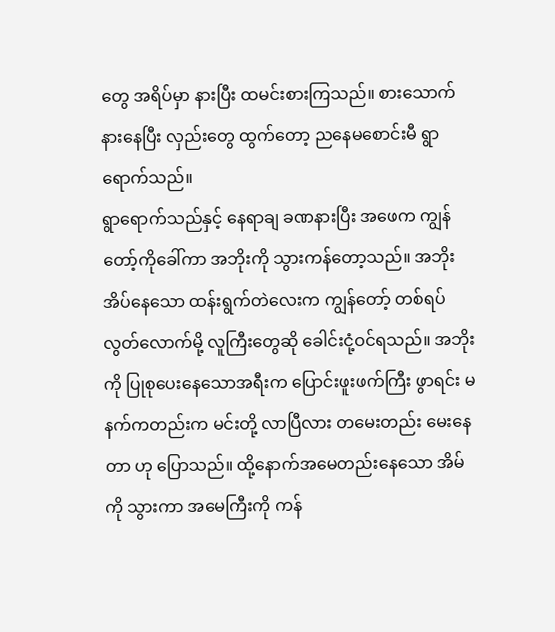တွေ အရိပ်မှာ နားပြီး ထမင်းစားကြသည်။ စားသောက် နားနေပြီး လှည်းတွေ ထွက်တော့ ညနေမစောင်းမီ ရွာရောက်သည်။
ရွာရောက်သည်နှင့် နေရာချ ခဏနားပြီး အဖေက ကျွန်တော့်ကိုခေါ်ကာ အဘိုးကို သွားကန်တော့သည်။ အဘိုးအိပ်နေသော ထန်းရွက်တဲလေးက ကျွန်တော့် တစ်ရပ်လွတ်လောက်မို့ လူကြီးတွေဆို ခေါင်းငုံ့ဝင်ရသည်။ အဘိုးကို ပြုစုပေးနေသောအရီးက ပြောင်းဖူးဖက်ကြီး ဖွာရင်း မနက်ကတည်းက မင်းတို့ လာပြီလား တမေးတည်း မေးနေတာ ဟု ပြောသည်။ ထို့နောက်အမေတည်းနေသော အိမ်ကို သွားကာ အမေကြီးကို ကန်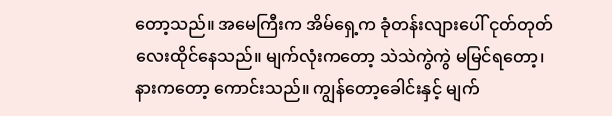တော့သည်။ အမေကြီးက အိမ်ရှေ့က ခုံတန်းလျားပေါ် ငုတ်တုတ်လေးထိုင်နေသည်။ မျက်လုံးကတော့ သဲသဲကွဲကွဲ မမြင်ရတော့၊ နားကတော့ ကောင်းသည်။ ကျွန်တော့ခေါင်းနှင့် မျက်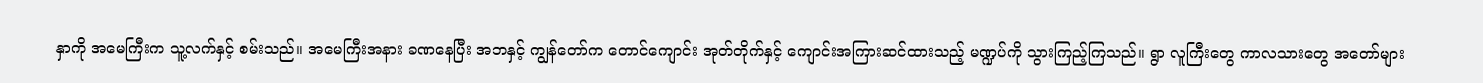နှာကို အမေကြီးက သူ့လက်နှင့် စမ်းသည်။ အမေကြီးအနား ခဏနေပြီး အဘနှင့် ကျွန်တော်က တောင်ကျောင်း အုတ်တိုက်နှင့် ကျောင်းအကြားဆင်ထားသည့် မဏ္ဍပ်ကို သွားကြည့်ကြသည်။ ရွာ လူကြီးတွေ ကာလသားတွေ အတော်များ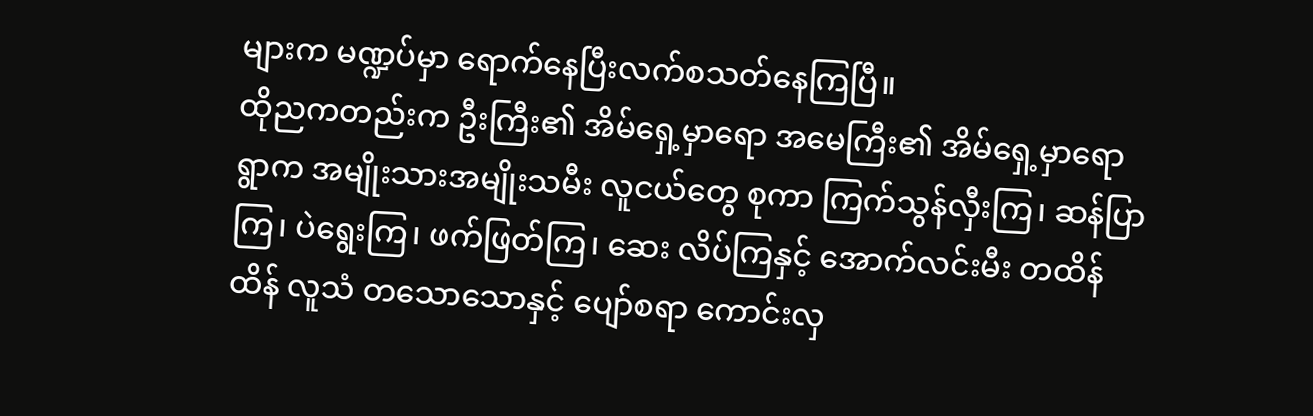များက မဏ္ဍပ်မှာ ရောက်နေပြီးလက်စသတ်နေကြပြီ။
ထိုညကတည်းက ဦးကြီး၏ အိမ်ရှေ့မှာရော အမေကြီး၏ အိမ်ရှေ့မှာရော ရွာက အမျိုးသားအမျိုးသမီး လူငယ်တွေ စုကာ ကြက်သွန်လှီးကြ၊ ဆန်ပြာကြ၊ ပဲရွေးကြ၊ ဖက်ဖြတ်ကြ၊ ဆေး လိပ်ကြနှင့် အောက်လင်းမီး တထိန်ထိန် လူသံ တသောသောနှင့် ပျော်စရာ ကောင်းလှ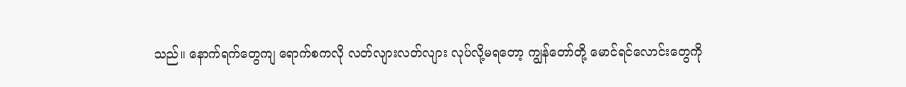သည်။ နောက်ရက်တွေကျ ရောက်စကလို လတ်လျားလတ်လျား လုပ်လို့မရတော့ ကျွန်တော်တို့ မောင်ရင်လောင်းတွေကို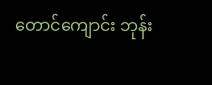တောင်ကျောင်း ဘုန်း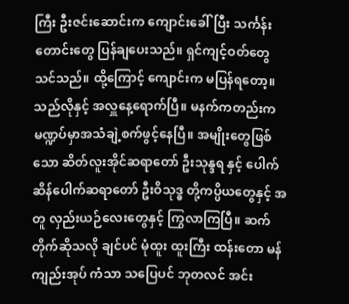ကြီး ဦးဇင်းဆောင်းက ကျောင်းခေါ်ပြီး သင်္ကန်းတောင်းတွေ ပြန်ချပေးသည်။ ရှင်ကျင့်ဝတ်တွေ သင်သည်။ ထို့ကြောင့် ကျောင်းက မပြန်ရတော့။ သည်လိုနှင့် အလှူနေ့ရောက်ပြီ။ မနက်ကတည်းက မဏ္ဍပ်မှာအသံချဲ့စက်ဖွင့်နေပြီ။ အမျိုးတွေဖြစ်သော ဆိတ်လူးအိုင်ဆရာတော် ဦးသုန္ဒရ နှင့် ပေါက်ဆိန်ပေါက်ဆရာတော် ဦးဝိသုဒ္ဓ တို့ကပ္ပိယတွေနှင့် အတူ လှည်းယဉ်လေးတွေနှင့် ကြွလာကြပြီ။ ဆက်တိုက်ဆိုသလို ချင်ပင် မုံထူး ထူးကြီး ထန်းတော မန်ကျည်းအုပ် ကံသာ သပြေပင် ဘုတလင် အင်း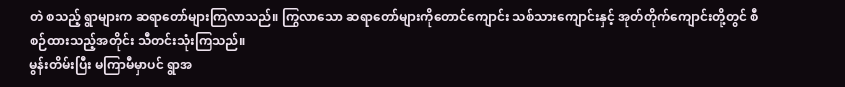တဲ စသည့် ရွာများက ဆရာတော်များကြလာသည်။ ကြွလာသော ဆရာတော်များကိုတောင်ကျောင်း သစ်သားကျောင်းနှင့် အုတ်တိုက်ကျောင်းတို့တွင် စီစဉ်ထားသည့်အတိုင်း သီတင်းသုံးကြသည်။
မွန်းတိမ်းပြီး မကြာမီမှာပင် ရွာအ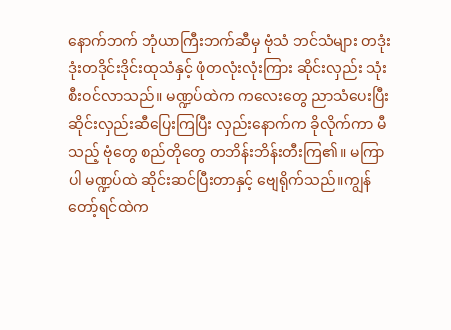နောက်ဘက် ဘုံယာကြီးဘက်ဆီမှ ဗုံသံ ဘင်သံများ တဒုံးဒုံးတဒိုင်းဒိုင်းထုသံနှင့် ဖုံတလုံးလုံးကြား ဆိုင်းလှည်း သုံးစီးဝင်လာသည်။ မဏ္ဍပ်ထဲက ကလေးတွေ ညာသံပေးပြီး ဆိုင်းလှည်းဆီပြေးကြပြီး လှည်းနောက်က ခိုလိုက်ကာ မီသည့် ဗုံတွေ စည်တိုတွေ တဘိန်းဘိန်းတီးကြ၏။ မကြာပါ မဏ္ဍပ်ထဲ ဆိုင်းဆင်ပြီးတာနှင့် ဗျေရိုက်သည်။ကျွန်တော့်ရင်ထဲက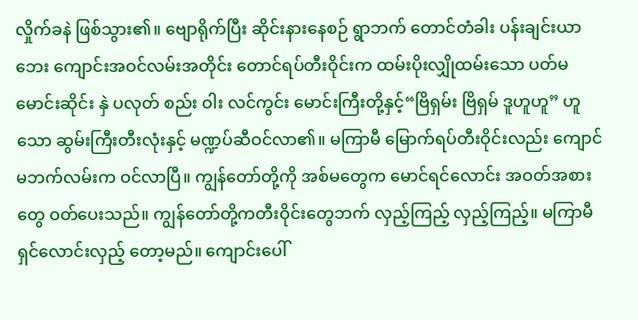လှိုက်ခနဲ ဖြစ်သွား၏။ ဗျောရိုက်ပြီး ဆိုင်းနားနေစဉ် ရွာဘက် တောင်တံခါး ပန်းချင်းယာဘေး ကျောင်းအဝင်လမ်းအတိုင်း တောင်ရပ်တီးဝိုင်းက ထမ်းပိုးလျှိုထမ်းသော ပတ်မ မောင်းဆိုင်း နှဲ ပလုတ် စည်း ဝါး လင်ကွင်း မောင်းကြီးတို့နှင့်“ဗြိရှမ်း ဗြိရှမ် ဒူဟူဟူ” ဟူသော ဆွမ်းကြီးတီးလုံးနှင့် မဏ္ဍပ်ဆီဝင်လာ၏။ မကြာမီ မြောက်ရပ်တီးဝိုင်းလည်း ကျောင်မဘက်လမ်းက ဝင်လာပြီ။ ကျွန်တော်တို့ကို အစ်မတွေက မောင်ရင်လောင်း အဝတ်အစား တွေ ဝတ်ပေးသည်။ ကျွန်တော်တို့ကတီးဝိုင်းတွေဘက် လှည့်ကြည့် လှည့်ကြည့်။ မကြာမီ ရှင်လောင်းလှည့် တော့မည်။ ကျောင်းပေါ်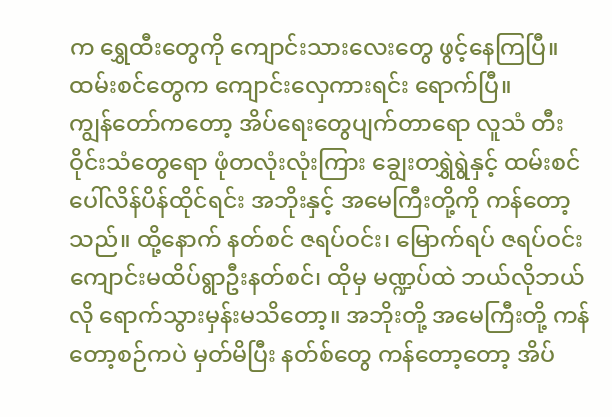က ရွှေထီးတွေကို ကျောင်းသားလေးတွေ ဖွင့်နေကြပြီ။ ထမ်းစင်တွေက ကျောင်းလှေကားရင်း ရောက်ပြီ။
ကျွန်တော်ကတော့ အိပ်ရေးတွေပျက်တာရော လူသံ တီးဝိုင်းသံတွေရော ဖုံတလုံးလုံးကြား ချွေးတရွှဲရွဲနှင့် ထမ်းစင်ပေါ်လိန်ပိန်ထိုင်ရင်း အဘိုးနှင့် အမေကြီးတို့ကို ကန်တော့သည်။ ထို့နောက် နတ်စင် ဇရပ်ဝင်း၊ မြောက်ရပ် ဇရပ်ဝင်း ကျောင်းမထိပ်ရွာဦးနတ်စင်၊ ထိုမှ မဏ္ဍပ်ထဲ ဘယ်လိုဘယ်လို ရောက်သွားမှန်းမသိတော့။ အဘိုးတို့ အမေကြီးတို့ ကန်တော့စဉ်ကပဲ မှတ်မိပြီး နတ်စ်တွေ ကန်တော့တော့ အိပ်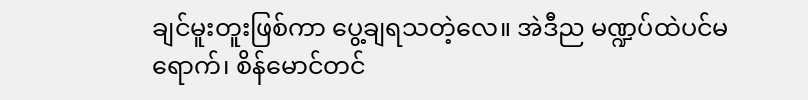ချင်မူးတူးဖြစ်ကာ ပွေ့ချရသတဲ့လေ။ အဲဒီည မဏ္ဍပ်ထဲပင်မရောက်၊ စိန်မောင်တင်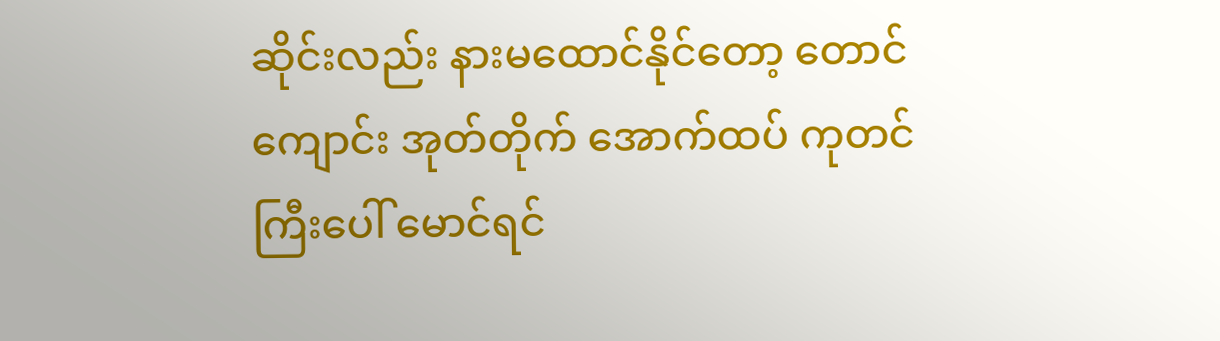ဆိုင်းလည်း နားမထောင်နိုင်တော့ တောင်ကျောင်း အုတ်တိုက် အောက်ထပ် ကုတင်ကြီးပေါ် မောင်ရင်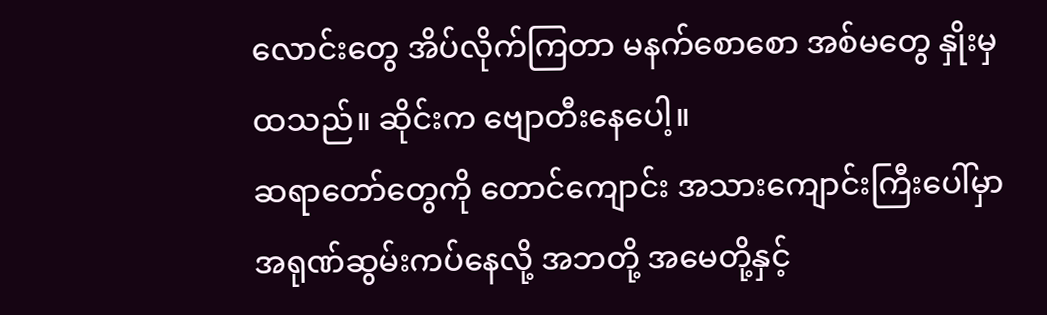လောင်းတွေ အိပ်လိုက်ကြတာ မနက်စောစော အစ်မတွေ နှိုးမှ ထသည်။ ဆိုင်းက ဗျောတီးနေပေါ့။
ဆရာတော်တွေကို တောင်ကျောင်း အသားကျောင်းကြီးပေါ်မှာ အရုဏ်ဆွမ်းကပ်နေလို့ အဘတို့ အမေတို့နှင့်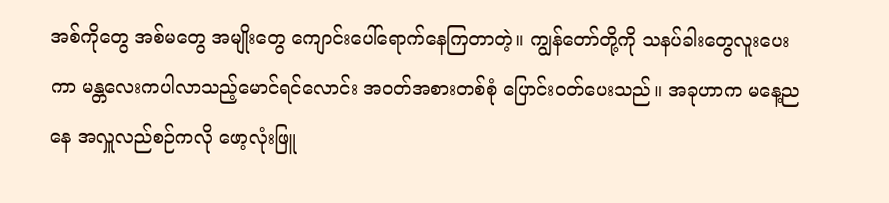အစ်ကိုတွေ အစ်မတွေ အမျိုးတွေ ကျောင်းပေါ်ရောက်နေကြတာတဲ့။ ကျွန်တော်တို့ကို သနပ်ခါးတွေလူးပေးကာ မန္တလေးကပါလာသည့်မောင်ရင်လောင်း အဝတ်အစားတစ်စုံ ပြောင်းဝတ်ပေးသည်။ အခုဟာက မနေ့ညနေ အလှူလည်စဉ်ကလို ဖော့လုံးဖြူ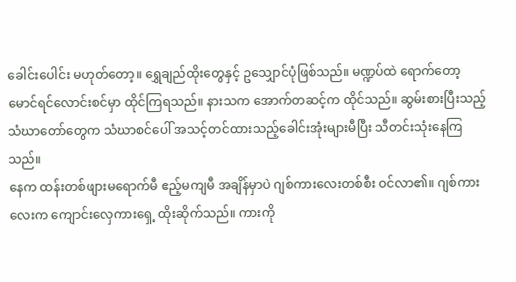ခေါင်းပေါင်း မဟုတ်တော့။ ရွှေချည်ထိုးတွေနှင့် ဥသျှောင်ပုံဖြစ်သည်။ မဏ္ဍပ်ထဲ ရောက်တော့ မောင်ရင်လောင်းစင်မှာ ထိုင်ကြရသည်။ နားသက အောက်တဆင့်က ထိုင်သည်။ ဆွမ်းစားပြီးသည့် သံဃာတော်တွေက သံဃာစင်ပေါ် အသင့်တင်ထားသည့်ခေါင်းအုံးများမီပြီး သီတင်းသုံးနေကြသည်။
နေက ထန်းတစ်ဖျားမရောက်မီ ဧည့်မကျမီ အချိန်မှာပဲ ဂျစ်ကားလေးတစ်စီး ဝင်လာ၏။ ဂျစ်ကားလေးက ကျောင်းလှေကားရှေ့ ထိုးဆိုက်သည်။ ကားကို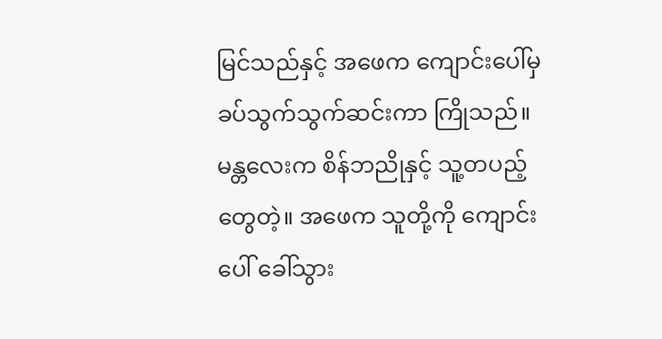မြင်သည်နှင့် အဖေက ကျောင်းပေါ်မှ ခပ်သွက်သွက်ဆင်းကာ ကြိုသည်။ မန္တလေးက စိန်ဘညိုနှင့် သူ့တပည့်တွေတဲ့။ အဖေက သူတို့ကို ကျောင်းပေါ် ခေါ်သွား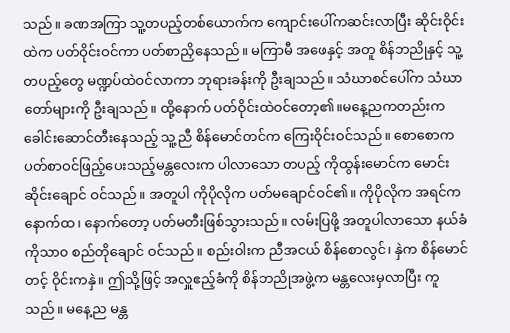သည်။ ခဏအကြာ သူ့တပည့်တစ်ယောက်က ကျောင်းပေါ်ကဆင်းလာပြီး ဆိုင်းဝိုင်းထဲက ပတ်ဝိုင်းဝင်ကာ ပတ်စာညှိနေသည်။ မကြာမီ အဖေနှင့် အတူ စိန်ဘညိုနှင့် သူ့တပည့်တွေ မဏ္ဍပ်ထဲဝင်လာကာ ဘုရားခန်းကို ဦးချသည်။ သံဃာစင်ပေါ်က သံဃာတော်များကို ဦးချသည်။ ထို့နောက် ပတ်ဝိုင်းထဲဝင်တော့၏။မနေ့ညကတည်းက ခေါင်းဆောင်တီးနေသည့် သူ့ညီ စိန်မောင်တင်က ကြေးဝိုင်းဝင်သည်။ စောစောက ပတ်စာဝင်ဖြည့်ပေးသည့်မန္တလေးက ပါလာသော တပည့် ကိုထွန်းမောင်က မောင်းဆိုင်းချောင် ဝင်သည်။ အတူပါ ကိုပိုလိုက ပတ်မချောင်ဝင်၏။ ကိုပိုလိုက အရင်က နောက်ထ၊ နောက်တော့ ပတ်မတီးဖြစ်သွားသည်။ လမ်းပြဖို့ အတူပါလာသော နယ်ခံ ကိုသာ၀ စည်တိုချောင် ဝင်သည်။ စည်းဝါးက ညီအငယ် စိန်စောလွင်၊ နှဲက စိန်မောင်တင့် ဝိုင်းကနှဲ။ ဤသို့ဖြင့် အလှူဧည့်ခံကို စိန်ဘညိုအဖွဲ့က မန္တလေးမှလာပြီး ကူသည်။ မနေ့ည မန္တ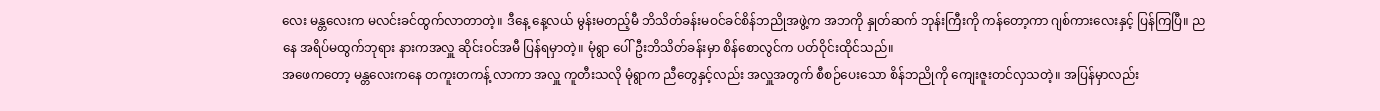လေး မန္တလေးက မလင်းခင်ထွက်လာတာတဲ့။ ဒီနေ့ နေ့လယ် မွန်းမတည့်မီ ဘိသိတ်ခန်းမဝင်ခင်စိန်ဘညိုအဖွဲ့က အဘကို နှုတ်ဆက် ဘုန်းကြီးကို ကန်တော့ကာ ဂျစ်ကားလေးနှင့် ပြန်ကြပြီ။ ညနေ အရိပ်မထွက်ဘုရား နားကအလှူ ဆိုင်းဝင်အမီ ပြန်ရမှာတဲ့။ မုံရွာ ပေါ်ဦးဘိသိတ်ခန်းမှာ စိန်စောလွင်က ပတ်ဝိုင်းထိုင်သည်။
အဖေကတော့ မန္တလေးကနေ တကူးတကန့် လာကာ အလှူ ကူတီးသလို မုံရွာက ညီတွေနှင့်လည်း အလှူအတွက် စီစဉ်ပေးသော စိန်ဘညိုကို ကျေးဇူးတင်လှသတဲ့။ အပြန်မှာလည်း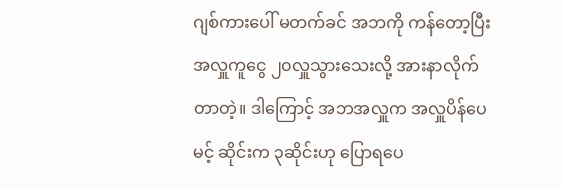ဂျစ်ကားပေါ် မတက်ခင် အဘကို ကန်တော့ပြီး အလှူကူငွေ ၂၀လှူသွားသေးလို့ အားနာလိုက်တာတဲ့။ ဒါကြောင့် အဘအလှူက အလှူပိန်ပေမင့် ဆိုင်းက ၃ဆိုင်းဟု ပြောရပေ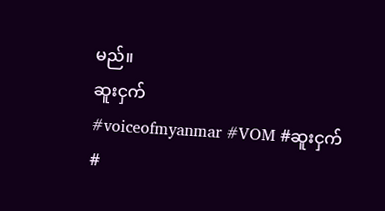မည်။
ဆူးငှက်
#voiceofmyanmar #VOM #ဆူးငှက် #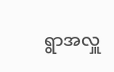ရွာအလှူ